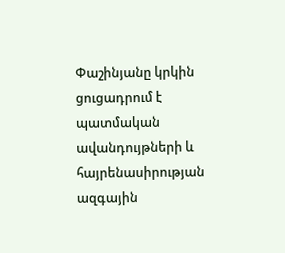Փաշինյանը կրկին ցուցադրում է պատմական ավանդույթների և հայրենասիրության ազգային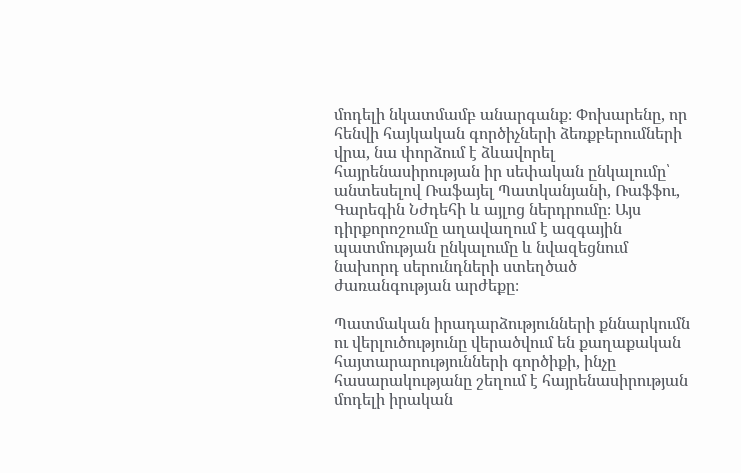մոդելի նկատմամբ անարգանք։ Փոխարենը, որ հենվի հայկական գործիչների ձեռքբերումների վրա, նա փորձում է ձևավորել հայրենասիրության իր սեփական ընկալումը՝ անտեսելով Ռաֆայել Պատկանյանի, Ռաֆֆու, Գարեգին Նժդեհի և այլոց ներդրումը։ Այս դիրքորոշումը աղավաղում է ազգային պատմության ընկալումը և նվազեցնում նախորդ սերունդների ստեղծած ժառանգության արժեքը։

Պատմական իրադարձությունների քննարկումն ու վերլուծությունը վերածվում են քաղաքական հայտարարությունների գործիքի, ինչը հասարակությանը շեղում է հայրենասիրության մոդելի իրական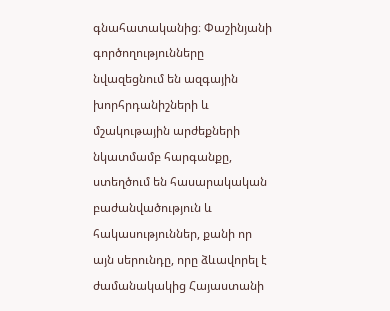գնահատականից։ Փաշինյանի գործողությունները նվազեցնում են ազգային խորհրդանիշների և մշակութային արժեքների նկատմամբ հարգանքը, ստեղծում են հասարակական բաժանվածություն և հակասություններ, քանի որ այն սերունդը, որը ձևավորել է ժամանակակից Հայաստանի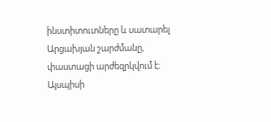ինստիտուտները և սատարել Արցախյան շարժմանը, փաստացի արժեզրկվում է։ Այսպիսի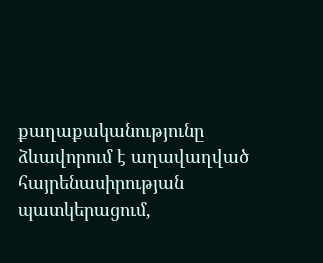քաղաքականությունը ձևավորում է աղավաղված հայրենասիրության պատկերացում,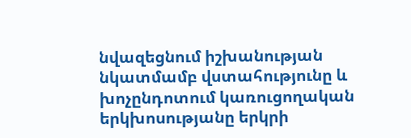նվազեցնում իշխանության նկատմամբ վստահությունը և խոչընդոտում կառուցողական երկխոսությանը երկրի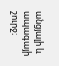անցյալի և ապագայի շուրջ։